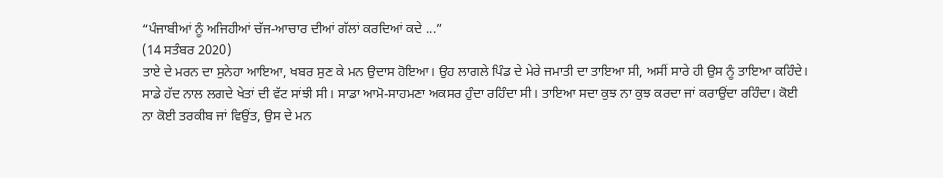“ਪੰਜਾਬੀਆਂ ਨੂੰ ਅਜਿਹੀਆਂ ਚੱਜ-ਆਚਾਰ ਦੀਆਂ ਗੱਲਾਂ ਕਰਦਿਆਂ ਕਦੇ ...”
(14 ਸਤੰਬਰ 2020)
ਤਾਏ ਦੇ ਮਰਨ ਦਾ ਸੁਨੇਹਾ ਆਇਆ, ਖਬਰ ਸੁਣ ਕੇ ਮਨ ਉਦਾਸ ਹੋਇਆ। ਉਹ ਲਾਗਲੇ ਪਿੰਡ ਦੇ ਮੇਰੇ ਜਮਾਤੀ ਦਾ ਤਾਇਆ ਸੀ, ਅਸੀਂ ਸਾਰੇ ਹੀ ਉਸ ਨੂੰ ਤਾਇਆ ਕਹਿੰਦੇ। ਸਾਡੇ ਹੱਦ ਨਾਲ ਲਗਦੇ ਖੇਤਾਂ ਦੀ ਵੱਟ ਸਾਂਝੀ ਸੀ। ਸਾਡਾ ਆਮੋ-ਸਾਹਮਣਾ ਅਕਸਰ ਹੁੰਦਾ ਰਹਿੰਦਾ ਸੀ। ਤਾਇਆ ਸਦਾ ਕੁਝ ਨਾ ਕੁਝ ਕਰਦਾ ਜਾਂ ਕਰਾਉਂਦਾ ਰਹਿੰਦਾ। ਕੋਈ ਨਾ ਕੋਈ ਤਰਕੀਬ ਜਾਂ ਵਿਉਂਤ, ਉਸ ਦੇ ਮਨ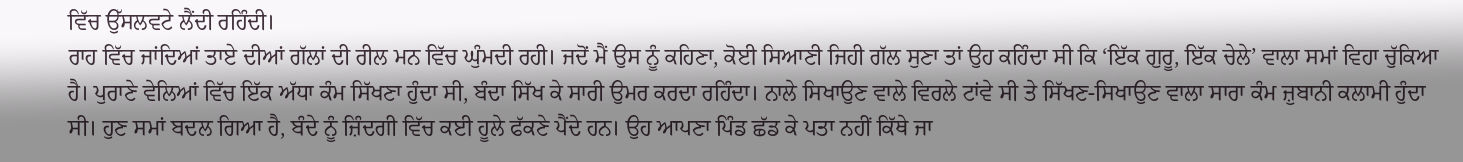ਵਿੱਚ ਉੱਸਲਵਟੇ ਲੈਂਦੀ ਰਹਿੰਦੀ।
ਰਾਹ ਵਿੱਚ ਜਾਂਦਿਆਂ ਤਾਏ ਦੀਆਂ ਗੱਲਾਂ ਦੀ ਰੀਲ ਮਨ ਵਿੱਚ ਘੁੰਮਦੀ ਰਹੀ। ਜਦੋਂ ਮੈਂ ਉਸ ਨੂੰ ਕਹਿਣਾ, ਕੋਈ ਸਿਆਣੀ ਜਿਹੀ ਗੱਲ ਸੁਣਾ ਤਾਂ ਉਹ ਕਹਿੰਦਾ ਸੀ ਕਿ ‘ਇੱਕ ਗੁਰੂ, ਇੱਕ ਚੇਲੇ’ ਵਾਲਾ ਸਮਾਂ ਵਿਹਾ ਚੁੱਕਿਆ ਹੈ। ਪੁਰਾਣੇ ਵੇਲਿਆਂ ਵਿੱਚ ਇੱਕ ਅੱਧਾ ਕੰਮ ਸਿੱਖਣਾ ਹੁੰਦਾ ਸੀ, ਬੰਦਾ ਸਿੱਖ ਕੇ ਸਾਰੀ ਉਮਰ ਕਰਦਾ ਰਹਿੰਦਾ। ਨਾਲੇ ਸਿਖਾਉਣ ਵਾਲੇ ਵਿਰਲੇ ਟਾਂਵੇ ਸੀ ਤੇ ਸਿੱਖਣ-ਸਿਖਾਉਣ ਵਾਲਾ ਸਾਰਾ ਕੰਮ ਜ਼ੁਬਾਨੀ ਕਲਾਮੀ ਹੁੰਦਾ ਸੀ। ਹੁਣ ਸਮਾਂ ਬਦਲ ਗਿਆ ਹੈ, ਬੰਦੇ ਨੂੰ ਜ਼ਿੰਦਗੀ ਵਿੱਚ ਕਈ ਹੂਲੇ ਫੱਕਣੇ ਪੈਂਦੇ ਹਨ। ਉਹ ਆਪਣਾ ਪਿੰਡ ਛੱਡ ਕੇ ਪਤਾ ਨਹੀਂ ਕਿੱਥੇ ਜਾ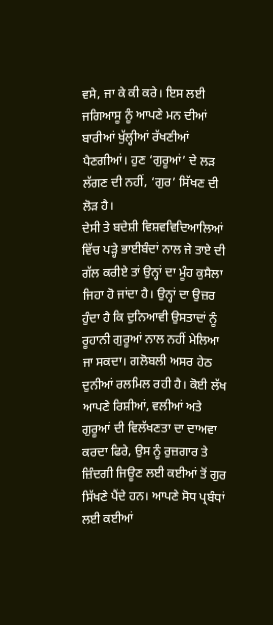ਵਸੇ, ਜਾ ਕੇ ਕੀ ਕਰੇ। ਇਸ ਲਈ ਜਗਿਆਸੂ ਨੂੰ ਆਪਣੇ ਮਨ ਦੀਆਂ ਬਾਰੀਆਂ ਖੁੱਲ੍ਹੀਆਂ ਰੱਖਣੀਆਂ ਪੈਣਗੀਆਂ। ਹੁਣ ‘ਗੁਰੂਆਂ’ ਦੇ ਲੜ ਲੱਗਣ ਦੀ ਨਹੀਂ, ‘ਗੁਰ’ ਸਿੱਖਣ ਦੀ ਲੋੜ ਹੈ।
ਦੇਸੀ ਤੇ ਬਦੇਸ਼ੀ ਵਿਸ਼ਵਵਿਦਿਆਲਿਆਂ ਵਿੱਚ ਪੜ੍ਹੇ ਭਾਈਬੰਦਾਂ ਨਾਲ ਜੇ ਤਾਏ ਦੀ ਗੱਲ ਕਰੀਏ ਤਾਂ ਉਨ੍ਹਾਂ ਦਾ ਮੂੰਹ ਕੁਸੈਲਾ ਜਿਹਾ ਹੋ ਜਾਂਦਾ ਹੈ। ਉਨ੍ਹਾਂ ਦਾ ਉਜ਼ਰ ਹੁੰਦਾ ਹੈ ਕਿ ਦੁਨਿਆਵੀ ਉਸਤਾਦਾਂ ਨੂੰ ਰੂਹਾਨੀ ਗੁਰੂਆਂ ਨਾਲ ਨਹੀਂ ਮੇਲਿਆ ਜਾ ਸਕਦਾ। ਗਲੋਬਲੀ ਅਸਰ ਹੇਠ ਦੁਨੀਆਂ ਰਲਮਿਲ ਰਹੀ ਹੈ। ਕੋਈ ਲੱਖ ਆਪਣੇ ਰਿਸ਼ੀਆਂ, ਵਲੀਆਂ ਅਤੇ ਗੁਰੂਆਂ ਦੀ ਵਿਲੱਖਣਤਾ ਦਾ ਦਾਅਵਾ ਕਰਦਾ ਫਿਰੇ, ਉਸ ਨੂੰ ਰੁਜ਼ਗਾਰ ਤੇ ਜ਼ਿੰਦਗੀ ਜਿਊਣ ਲਈ ਕਈਆਂ ਤੋਂ ਗੁਰ ਸਿੱਖਣੇ ਪੈਂਦੇ ਹਨ। ਆਪਣੇ ਸੋਧ ਪ੍ਰਬੰਧਾਂ ਲਈ ਕਈਆਂ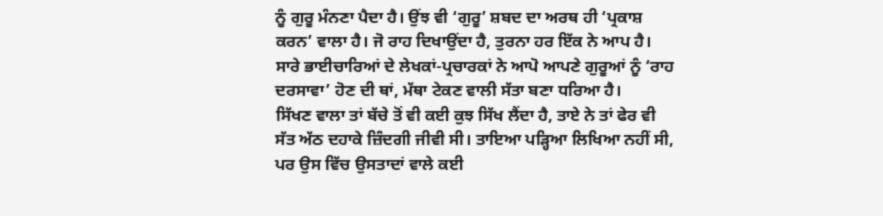ਨੂੰ ਗੁਰੂ ਮੰਨਣਾ ਪੈਦਾ ਹੈ। ਉਂਝ ਵੀ ‘ਗੁਰੂ’ ਸ਼ਬਦ ਦਾ ਅਰਥ ਹੀ ‘ਪ੍ਰਕਾਸ਼ ਕਰਨ’ ਵਾਲਾ ਹੈ। ਜੋ ਰਾਹ ਦਿਖਾਉਂਦਾ ਹੈ, ਤੁਰਨਾ ਹਰ ਇੱਕ ਨੇ ਆਪ ਹੈ। ਸਾਰੇ ਭਾਈਚਾਰਿਆਂ ਦੇ ਲੇਖਕਾਂ-ਪ੍ਰਚਾਰਕਾਂ ਨੇ ਆਪੋ ਆਪਣੇ ਗੁਰੂਆਂ ਨੂੰ ‘ਰਾਹ ਦਰਸਾਵਾ’ ਹੋਣ ਦੀ ਥਾਂ, ਮੱਥਾ ਟੇਕਣ ਵਾਲੀ ਸੱਤਾ ਬਣਾ ਧਰਿਆ ਹੈ।
ਸਿੱਖਣ ਵਾਲਾ ਤਾਂ ਬੱਚੇ ਤੋਂ ਵੀ ਕਈ ਕੁਝ ਸਿੱਖ ਲੈਂਦਾ ਹੈ, ਤਾਏ ਨੇ ਤਾਂ ਫੇਰ ਵੀ ਸੱਤ ਅੱਠ ਦਹਾਕੇ ਜ਼ਿੰਦਗੀ ਜੀਵੀ ਸੀ। ਤਾਇਆ ਪੜ੍ਹਿਆ ਲਿਖਿਆ ਨਹੀਂ ਸੀ, ਪਰ ਉਸ ਵਿੱਚ ਉਸਤਾਦਾਂ ਵਾਲੇ ਕਈ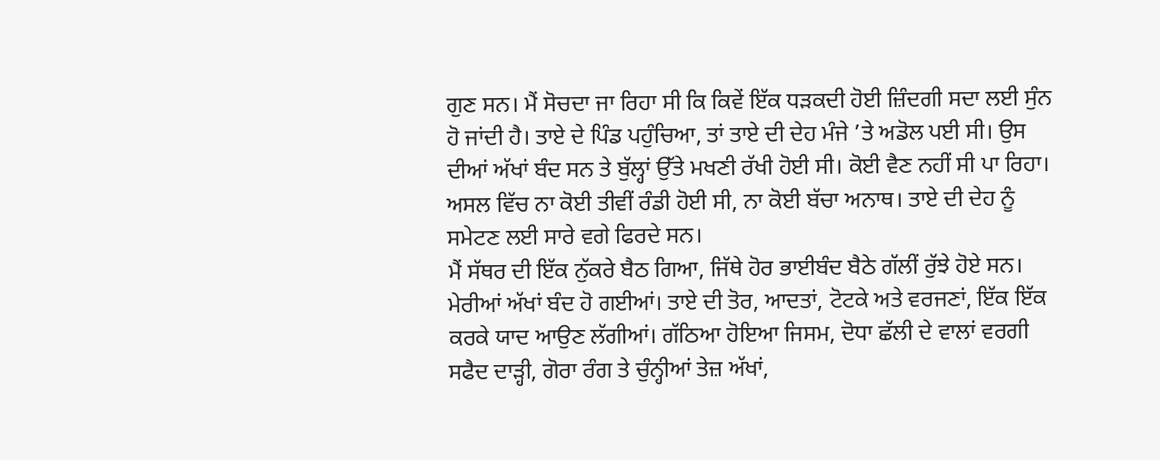ਗੁਣ ਸਨ। ਮੈਂ ਸੋਚਦਾ ਜਾ ਰਿਹਾ ਸੀ ਕਿ ਕਿਵੇਂ ਇੱਕ ਧੜਕਦੀ ਹੋਈ ਜ਼ਿੰਦਗੀ ਸਦਾ ਲਈ ਸੁੰਨ ਹੋ ਜਾਂਦੀ ਹੈ। ਤਾਏ ਦੇ ਪਿੰਡ ਪਹੁੰਚਿਆ, ਤਾਂ ਤਾਏ ਦੀ ਦੇਹ ਮੰਜੇ ’ਤੇ ਅਡੋਲ ਪਈ ਸੀ। ਉਸ ਦੀਆਂ ਅੱਖਾਂ ਬੰਦ ਸਨ ਤੇ ਬੁੱਲ੍ਹਾਂ ਉੱਤੇ ਮਖਣੀ ਰੱਖੀ ਹੋਈ ਸੀ। ਕੋਈ ਵੈਣ ਨਹੀਂ ਸੀ ਪਾ ਰਿਹਾ। ਅਸਲ ਵਿੱਚ ਨਾ ਕੋਈ ਤੀਵੀਂ ਰੰਡੀ ਹੋਈ ਸੀ, ਨਾ ਕੋਈ ਬੱਚਾ ਅਨਾਥ। ਤਾਏ ਦੀ ਦੇਹ ਨੂੰ ਸਮੇਟਣ ਲਈ ਸਾਰੇ ਵਗੇ ਫਿਰਦੇ ਸਨ।
ਮੈਂ ਸੱਥਰ ਦੀ ਇੱਕ ਨੁੱਕਰੇ ਬੈਠ ਗਿਆ, ਜਿੱਥੇ ਹੋਰ ਭਾਈਬੰਦ ਬੈਠੇ ਗੱਲੀਂ ਰੁੱਝੇ ਹੋਏ ਸਨ। ਮੇਰੀਆਂ ਅੱਖਾਂ ਬੰਦ ਹੋ ਗਈਆਂ। ਤਾਏ ਦੀ ਤੋਰ, ਆਦਤਾਂ, ਟੋਟਕੇ ਅਤੇ ਵਰਜਣਾਂ, ਇੱਕ ਇੱਕ ਕਰਕੇ ਯਾਦ ਆਉਣ ਲੱਗੀਆਂ। ਗੱਠਿਆ ਹੋਇਆ ਜਿਸਮ, ਦੋਧਾ ਛੱਲੀ ਦੇ ਵਾਲਾਂ ਵਰਗੀ ਸਫੈਦ ਦਾੜ੍ਹੀ, ਗੋਰਾ ਰੰਗ ਤੇ ਚੁੰਨ੍ਹੀਆਂ ਤੇਜ਼ ਅੱਖਾਂ,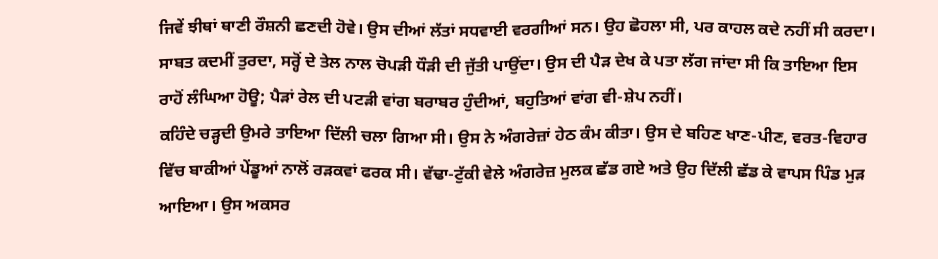ਜਿਵੇਂ ਝੀਥਾਂ ਥਾਣੀ ਰੌਸ਼ਨੀ ਛਣਦੀ ਹੋਵੇ। ਉਸ ਦੀਆਂ ਲੱਤਾਂ ਸਧਵਾਈ ਵਰਗੀਆਂ ਸਨ। ਉਹ ਛੋਹਲਾ ਸੀ, ਪਰ ਕਾਹਲ ਕਦੇ ਨਹੀਂ ਸੀ ਕਰਦਾ। ਸਾਬਤ ਕਦਮੀਂ ਤੁਰਦਾ, ਸਰ੍ਹੋਂ ਦੇ ਤੇਲ ਨਾਲ ਚੋਪੜੀ ਧੌੜੀ ਦੀ ਜੁੱਤੀ ਪਾਉਂਦਾ। ਉਸ ਦੀ ਪੈੜ ਦੇਖ ਕੇ ਪਤਾ ਲੱਗ ਜਾਂਦਾ ਸੀ ਕਿ ਤਾਇਆ ਇਸ ਰਾਹੋਂ ਲੰਘਿਆ ਹੋਊ; ਪੈੜਾਂ ਰੇਲ ਦੀ ਪਟੜੀ ਵਾਂਗ ਬਰਾਬਰ ਹੁੰਦੀਆਂ, ਬਹੁਤਿਆਂ ਵਾਂਗ ਵੀ-ਸ਼ੇਪ ਨਹੀਂ।
ਕਹਿੰਦੇ ਚੜ੍ਹਦੀ ਉਮਰੇ ਤਾਇਆ ਦਿੱਲੀ ਚਲਾ ਗਿਆ ਸੀ। ਉਸ ਨੇ ਅੰਗਰੇਜ਼ਾਂ ਹੇਠ ਕੰਮ ਕੀਤਾ। ਉਸ ਦੇ ਬਹਿਣ ਖਾਣ-ਪੀਣ, ਵਰਤ-ਵਿਹਾਰ ਵਿੱਚ ਬਾਕੀਆਂ ਪੇਂਡੂਆਂ ਨਾਲੋਂ ਰੜਕਵਾਂ ਫਰਕ ਸੀ। ਵੱਢਾ-ਟੁੱਕੀ ਵੇਲੇ ਅੰਗਰੇਜ਼ ਮੁਲਕ ਛੱਡ ਗਏ ਅਤੇ ਉਹ ਦਿੱਲੀ ਛੱਡ ਕੇ ਵਾਪਸ ਪਿੰਡ ਮੁੜ ਆਇਆ। ਉਸ ਅਕਸਰ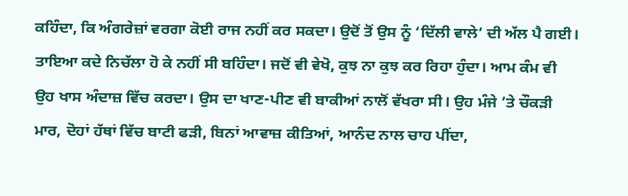ਕਹਿੰਦਾ, ਕਿ ਅੰਗਰੇਜ਼ਾਂ ਵਰਗਾ ਕੋਈ ਰਾਜ ਨਹੀਂ ਕਰ ਸਕਦਾ। ਉਦੋਂ ਤੋਂ ਉਸ ਨੂੰ ‘ਦਿੱਲੀ ਵਾਲੇ’ ਦੀ ਅੱਲ ਪੈ ਗਈ।
ਤਾਇਆ ਕਦੇ ਨਿਚੱਲਾ ਹੋ ਕੇ ਨਹੀਂ ਸੀ ਬਹਿੰਦਾ। ਜਦੋਂ ਵੀ ਵੇਖੋ, ਕੁਝ ਨਾ ਕੁਝ ਕਰ ਰਿਹਾ ਹੁੰਦਾ। ਆਮ ਕੰਮ ਵੀ ਉਹ ਖਾਸ ਅੰਦਾਜ਼ ਵਿੱਚ ਕਰਦਾ। ਉਸ ਦਾ ਖਾਣ-ਪੀਣ ਵੀ ਬਾਕੀਆਂ ਨਾਲੋਂ ਵੱਖਰਾ ਸੀ। ਉਹ ਮੰਜੇ ’ਤੇ ਚੌਕੜੀ ਮਾਰ, ਦੋਹਾਂ ਹੱਥਾਂ ਵਿੱਚ ਬਾਟੀ ਫੜੀ, ਬਿਨਾਂ ਆਵਾਜ਼ ਕੀਤਿਆਂ, ਆਨੰਦ ਨਾਲ ਚਾਹ ਪੀਂਦਾ,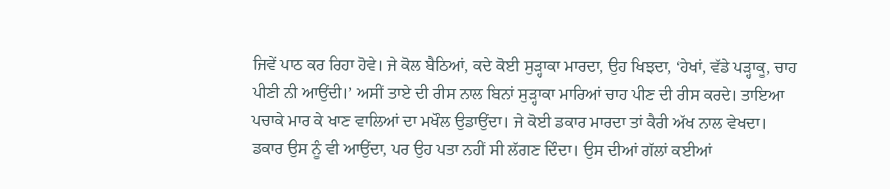ਜਿਵੇਂ ਪਾਠ ਕਰ ਰਿਹਾ ਹੋਵੇ। ਜੇ ਕੋਲ ਬੈਠਿਆਂ, ਕਦੇ ਕੋਈ ਸੁੜ੍ਹਾਕਾ ਮਾਰਦਾ, ਉਹ ਖਿਝਦਾ, ‘ਹੇਖਾਂ, ਵੱਡੇ ਪੜ੍ਹਾਕੂ, ਚਾਹ ਪੀਣੀ ਨੀ ਆਉਂਦੀ।’ ਅਸੀਂ ਤਾਏ ਦੀ ਰੀਸ ਨਾਲ ਬਿਨਾਂ ਸੁੜ੍ਹਾਕਾ ਮਾਰਿਆਂ ਚਾਹ ਪੀਣ ਦੀ ਰੀਸ ਕਰਦੇ। ਤਾਇਆ ਪਚਾਕੇ ਮਾਰ ਕੇ ਖਾਣ ਵਾਲਿਆਂ ਦਾ ਮਖੌਲ ਉਡਾਉਂਦਾ। ਜੇ ਕੋਈ ਡਕਾਰ ਮਾਰਦਾ ਤਾਂ ਕੈਰੀ ਅੱਖ ਨਾਲ ਵੇਖਦਾ। ਡਕਾਰ ਉਸ ਨੂੰ ਵੀ ਆਉਂਦਾ, ਪਰ ਉਹ ਪਤਾ ਨਹੀਂ ਸੀ ਲੱਗਣ ਦਿੰਦਾ। ਉਸ ਦੀਆਂ ਗੱਲਾਂ ਕਈਆਂ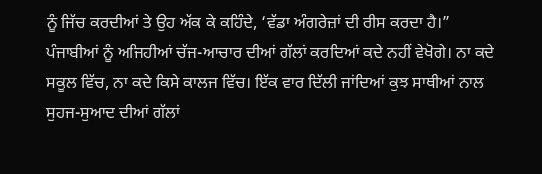ਨੂੰ ਜਿੱਚ ਕਰਦੀਆਂ ਤੇ ਉਹ ਅੱਕ ਕੇ ਕਹਿੰਦੇ, ‘ਵੱਡਾ ਅੰਗਰੇਜ਼ਾਂ ਦੀ ਰੀਸ ਕਰਦਾ ਹੈ।”
ਪੰਜਾਬੀਆਂ ਨੂੰ ਅਜਿਹੀਆਂ ਚੱਜ-ਆਚਾਰ ਦੀਆਂ ਗੱਲਾਂ ਕਰਦਿਆਂ ਕਦੇ ਨਹੀਂ ਵੇਖੋਗੇ। ਨਾ ਕਦੇ ਸਕੂਲ ਵਿੱਚ, ਨਾ ਕਦੇ ਕਿਸੇ ਕਾਲਜ ਵਿੱਚ। ਇੱਕ ਵਾਰ ਦਿੱਲੀ ਜਾਂਦਿਆਂ ਕੁਝ ਸਾਥੀਆਂ ਨਾਲ ਸੁਹਜ-ਸੁਆਦ ਦੀਆਂ ਗੱਲਾਂ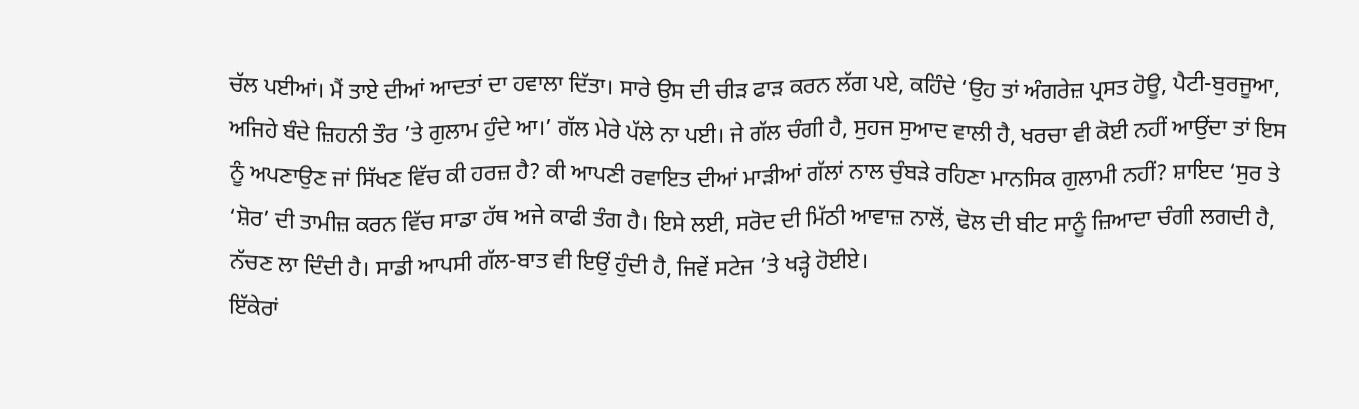ਚੱਲ ਪਈਆਂ। ਮੈਂ ਤਾਏ ਦੀਆਂ ਆਦਤਾਂ ਦਾ ਹਵਾਲਾ ਦਿੱਤਾ। ਸਾਰੇ ਉਸ ਦੀ ਚੀੜ ਫਾੜ ਕਰਨ ਲੱਗ ਪਏ, ਕਹਿੰਦੇ ‘ਉਹ ਤਾਂ ਅੰਗਰੇਜ਼ ਪ੍ਰਸਤ ਹੋਊ, ਪੈਟੀ-ਬੁਰਜੂਆ, ਅਜਿਹੇ ਬੰਦੇ ਜ਼ਿਹਨੀ ਤੌਰ ’ਤੇ ਗੁਲਾਮ ਹੁੰਦੇ ਆ।’ ਗੱਲ ਮੇਰੇ ਪੱਲੇ ਨਾ ਪਈ। ਜੇ ਗੱਲ ਚੰਗੀ ਹੈ, ਸੁਹਜ ਸੁਆਦ ਵਾਲੀ ਹੈ, ਖਰਚਾ ਵੀ ਕੋਈ ਨਹੀਂ ਆਉਂਦਾ ਤਾਂ ਇਸ ਨੂੰ ਅਪਣਾਉਣ ਜਾਂ ਸਿੱਖਣ ਵਿੱਚ ਕੀ ਹਰਜ਼ ਹੈ? ਕੀ ਆਪਣੀ ਰਵਾਇਤ ਦੀਆਂ ਮਾੜੀਆਂ ਗੱਲਾਂ ਨਾਲ ਚੁੰਬੜੇ ਰਹਿਣਾ ਮਾਨਸਿਕ ਗੁਲਾਮੀ ਨਹੀਂ? ਸ਼ਾਇਦ ‘ਸੁਰ ਤੇ ‘ਸ਼ੋਰ’ ਦੀ ਤਾਮੀਜ਼ ਕਰਨ ਵਿੱਚ ਸਾਡਾ ਹੱਥ ਅਜੇ ਕਾਫੀ ਤੰਗ ਹੈ। ਇਸੇ ਲਈ, ਸਰੋਦ ਦੀ ਮਿੱਠੀ ਆਵਾਜ਼ ਨਾਲੋਂ, ਢੋਲ ਦੀ ਬੀਟ ਸਾਨੂੰ ਜ਼ਿਆਦਾ ਚੰਗੀ ਲਗਦੀ ਹੈ, ਨੱਚਣ ਲਾ ਦਿੰਦੀ ਹੈ। ਸਾਡੀ ਆਪਸੀ ਗੱਲ-ਬਾਤ ਵੀ ਇਉਂ ਹੁੰਦੀ ਹੈ, ਜਿਵੇਂ ਸਟੇਜ ’ਤੇ ਖੜ੍ਹੇ ਹੋਈਏ।
ਇੱਕੇਰਾਂ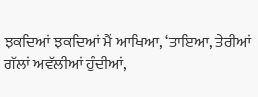ਝਕਦਿਆਂ ਝਕਦਿਆਂ ਮੈਂ ਆਖਿਆ, ‘ਤਾਇਆ, ਤੇਰੀਆਂ ਗੱਲਾਂ ਅਵੱਲੀਆਂ ਹੁੰਦੀਆਂ,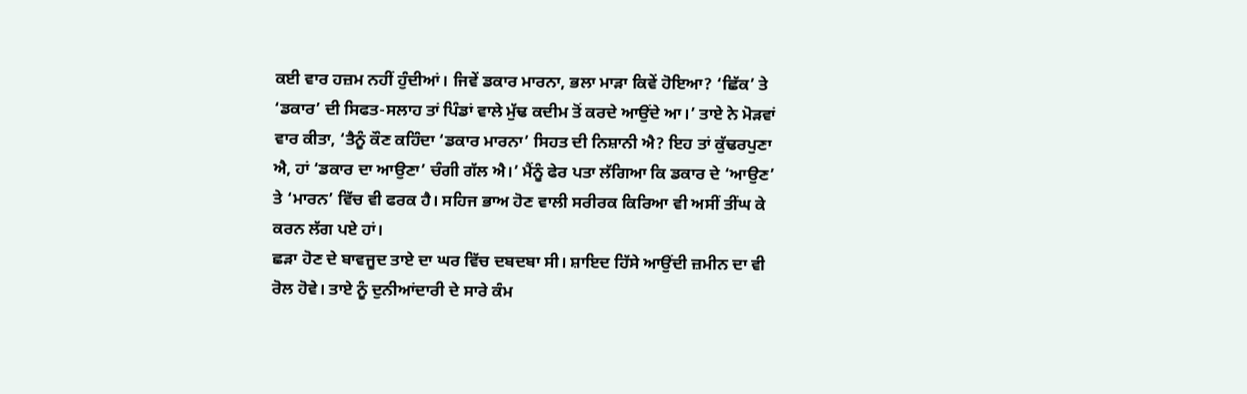ਕਈ ਵਾਰ ਹਜ਼ਮ ਨਹੀਂ ਹੁੰਦੀਆਂ। ਜਿਵੇਂ ਡਕਾਰ ਮਾਰਨਾ, ਭਲਾ ਮਾੜਾ ਕਿਵੇਂ ਹੋਇਆ? ‘ਛਿੱਕ’ ਤੇ ‘ਡਕਾਰ’ ਦੀ ਸਿਫਤ-ਸਲਾਹ ਤਾਂ ਪਿੰਡਾਂ ਵਾਲੇ ਮੁੱਢ ਕਦੀਮ ਤੋਂ ਕਰਦੇ ਆਉਂਦੇ ਆ।’ ਤਾਏ ਨੇ ਮੋੜਵਾਂ ਵਾਰ ਕੀਤਾ, ‘ਤੈਨੂੰ ਕੌਣ ਕਹਿੰਦਾ ‘ਡਕਾਰ ਮਾਰਨਾ’ ਸਿਹਤ ਦੀ ਨਿਸ਼ਾਨੀ ਐ? ਇਹ ਤਾਂ ਕੁੱਢਰਪੁਣਾ ਐ, ਹਾਂ ‘ਡਕਾਰ ਦਾ ਆਉਣਾ’ ਚੰਗੀ ਗੱਲ ਐ।’ ਮੈਂਨੂੰ ਫੇਰ ਪਤਾ ਲੱਗਿਆ ਕਿ ਡਕਾਰ ਦੇ ‘ਆਉਣ’ ਤੇ ‘ਮਾਰਨ’ ਵਿੱਚ ਵੀ ਫਰਕ ਹੈ। ਸਹਿਜ ਭਾਅ ਹੋਣ ਵਾਲੀ ਸਰੀਰਕ ਕਿਰਿਆ ਵੀ ਅਸੀਂ ਤੀਂਘ ਕੇ ਕਰਨ ਲੱਗ ਪਏ ਹਾਂ।
ਛੜਾ ਹੋਣ ਦੇ ਬਾਵਜੂਦ ਤਾਏ ਦਾ ਘਰ ਵਿੱਚ ਦਬਦਬਾ ਸੀ। ਸ਼ਾਇਦ ਹਿੱਸੇ ਆਉਂਦੀ ਜ਼ਮੀਨ ਦਾ ਵੀ ਰੋਲ ਹੋਵੇ। ਤਾਏ ਨੂੰ ਦੁਨੀਆਂਦਾਰੀ ਦੇ ਸਾਰੇ ਕੰਮ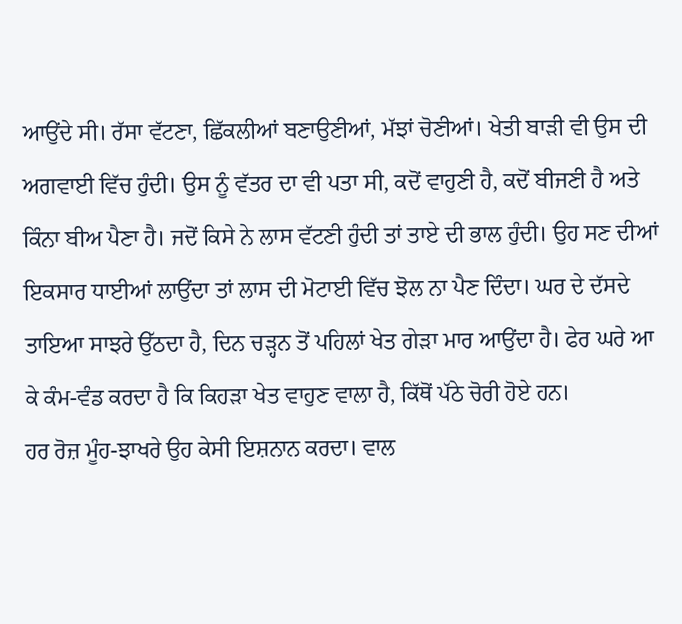ਆਉਂਦੇ ਸੀ। ਰੱਸਾ ਵੱਟਣਾ, ਛਿੱਕਲੀਆਂ ਬਣਾਉਣੀਆਂ, ਮੱਝਾਂ ਚੋਣੀਆਂ। ਖੇਤੀ ਬਾੜੀ ਵੀ ਉਸ ਦੀ ਅਗਵਾਈ ਵਿੱਚ ਹੁੰਦੀ। ਉਸ ਨੂੰ ਵੱਤਰ ਦਾ ਵੀ ਪਤਾ ਸੀ, ਕਦੋਂ ਵਾਹੁਣੀ ਹੈ, ਕਦੋਂ ਬੀਜਣੀ ਹੈ ਅਤੇ ਕਿੰਨਾ ਬੀਅ ਪੈਣਾ ਹੈ। ਜਦੋਂ ਕਿਸੇ ਨੇ ਲਾਸ ਵੱਟਣੀ ਹੁੰਦੀ ਤਾਂ ਤਾਏ ਦੀ ਭਾਲ ਹੁੰਦੀ। ਉਹ ਸਣ ਦੀਆਂ ਇਕਸਾਰ ਧਾਈਆਂ ਲਾਉਂਦਾ ਤਾਂ ਲਾਸ ਦੀ ਮੋਟਾਈ ਵਿੱਚ ਝੋਲ ਨਾ ਪੈਣ ਦਿੰਦਾ। ਘਰ ਦੇ ਦੱਸਦੇ ਤਾਇਆ ਸਾਝਰੇ ਉੱਠਦਾ ਹੈ, ਦਿਨ ਚੜ੍ਹਨ ਤੋਂ ਪਹਿਲਾਂ ਖੇਤ ਗੇੜਾ ਮਾਰ ਆਉਂਦਾ ਹੈ। ਫੇਰ ਘਰੇ ਆ ਕੇ ਕੰਮ-ਵੰਡ ਕਰਦਾ ਹੈ ਕਿ ਕਿਹੜਾ ਖੇਤ ਵਾਹੁਣ ਵਾਲਾ ਹੈ, ਕਿੱਥੋਂ ਪੱਠੇ ਚੋਰੀ ਹੋਏ ਹਨ।
ਹਰ ਰੋਜ਼ ਮੂੰਹ-ਝਾਖਰੇ ਉਹ ਕੇਸੀ ਇਸ਼ਨਾਨ ਕਰਦਾ। ਵਾਲ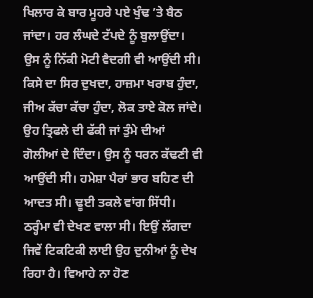ਖਿਲਾਰ ਕੇ ਬਾਰ ਮੂਹਰੇ ਪਏ ਖੁੰਢ ’ਤੇ ਬੈਠ ਜਾਂਦਾ। ਹਰ ਲੰਘਦੇ ਟੱਪਦੇ ਨੂੰ ਬੁਲਾਉਂਦਾ। ਉਸ ਨੂੰ ਨਿੱਕੀ ਮੋਟੀ ਵੈਦਗੀ ਵੀ ਆਉਂਦੀ ਸੀ। ਕਿਸੇ ਦਾ ਸਿਰ ਦੁਖਦਾ, ਹਾਜ਼ਮਾ ਖਰਾਬ ਹੁੰਦਾ, ਜੀਅ ਕੱਚਾ ਕੱਚਾ ਹੁੰਦਾ, ਲੋਕ ਤਾਏ ਕੋਲ ਜਾਂਦੇ। ਉਹ ਤ੍ਰਿਫਲੇ ਦੀ ਫੱਕੀ ਜਾਂ ਤੁੰਮੇ ਦੀਆਂ ਗੋਲੀਆਂ ਦੇ ਦਿੰਦਾ। ਉਸ ਨੂੰ ਧਰਨ ਕੱਢਣੀ ਵੀ ਆਉਂਦੀ ਸੀ। ਹਮੇਸ਼ਾ ਪੈਰਾਂ ਭਾਰ ਬਹਿਣ ਦੀ ਆਦਤ ਸੀ। ਢੂਈ ਤਕਲੇ ਵਾਂਗ ਸਿੱਧੀ। ਠਰ੍ਹੰਮਾ ਵੀ ਦੇਖਣ ਵਾਲਾ ਸੀ। ਇਉਂ ਲੱਗਦਾ ਜਿਵੇਂ ਟਿਕਟਿਕੀ ਲਾਈ ਉਹ ਦੁਨੀਆਂ ਨੂੰ ਦੇਖ ਰਿਹਾ ਹੈ। ਵਿਆਹੇ ਨਾ ਹੋਣ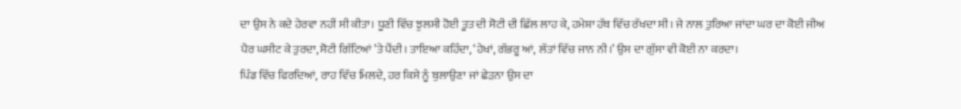ਦਾ ਉਸ ਨੇ ਕਦੇ ਹੇਰਵਾ ਨਹੀਂ ਸੀ ਕੀਤਾ। ਧੂਣੀ ਵਿੱਚ ਝੁਲਸੀ ਹੋਈ ਤੂਤ ਦੀ ਸੋਟੀ ਦੀ ਛਿੱਲ ਲਾਹ ਕੇ, ਹਮੇਸ਼ਾ ਹੱਥ ਵਿੱਚ ਰੱਖਦਾ ਸੀ। ਜੇ ਨਾਲ ਤੁਰਿਆ ਜਾਂਦਾ ਘਰ ਦਾ ਕੋਈ ਜੀਅ ਪੈਰ ਘਸੀਟ ਕੇ ਤੁਰਦਾ, ਸੋਟੀ ਗਿੱਟਿਆਂ ’ਤੇ ਪੈਂਦੀ। ਤਾਇਆ ਕਹਿੰਦਾ, ‘ਹੇਖਾਂ, ਗੱਭਰੂ ਆਂ, ਲੱਤਾਂ ਵਿੱਚ ਜਾਨ ਨੀ।’ ਉਸ ਦਾ ਗੁੱਸਾ ਵੀ ਕੋਈ ਨਾ ਕਰਦਾ।
ਪਿੰਡ ਵਿੱਚ ਫਿਰਦਿਆਂ, ਰਾਹ ਵਿੱਚ ਮਿਲਦੇ, ਹਰ ਕਿਸੇ ਨੂੰ ਬੁਲਾਉਣਾ ਜਾਂ ਛੇੜਨਾ ਉਸ ਦਾ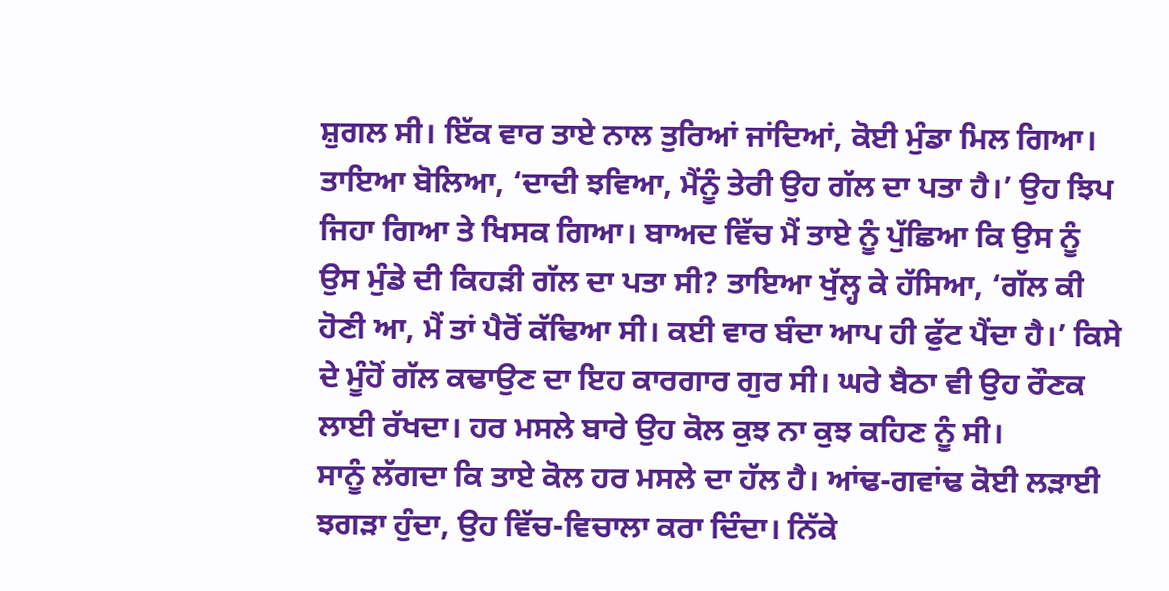ਸ਼ੁਗਲ ਸੀ। ਇੱਕ ਵਾਰ ਤਾਏ ਨਾਲ ਤੁਰਿਆਂ ਜਾਂਦਿਆਂ, ਕੋਈ ਮੁੰਡਾ ਮਿਲ ਗਿਆ। ਤਾਇਆ ਬੋਲਿਆ, ‘ਦਾਦੀ ਝਵਿਆ, ਮੈਂਨੂੰ ਤੇਰੀ ਉਹ ਗੱਲ ਦਾ ਪਤਾ ਹੈ।’ ਉਹ ਝਿਪ ਜਿਹਾ ਗਿਆ ਤੇ ਖਿਸਕ ਗਿਆ। ਬਾਅਦ ਵਿੱਚ ਮੈਂ ਤਾਏ ਨੂੰ ਪੁੱਛਿਆ ਕਿ ਉਸ ਨੂੰ ਉਸ ਮੁੰਡੇ ਦੀ ਕਿਹੜੀ ਗੱਲ ਦਾ ਪਤਾ ਸੀ? ਤਾਇਆ ਖੁੱਲ੍ਹ ਕੇ ਹੱਸਿਆ, ‘ਗੱਲ ਕੀ ਹੋਣੀ ਆ, ਮੈਂ ਤਾਂ ਪੈਰੋਂ ਕੱਢਿਆ ਸੀ। ਕਈ ਵਾਰ ਬੰਦਾ ਆਪ ਹੀ ਫੁੱਟ ਪੈਂਦਾ ਹੈ।’ ਕਿਸੇ ਦੇ ਮੂੰਹੋਂ ਗੱਲ ਕਢਾਉਣ ਦਾ ਇਹ ਕਾਰਗਾਰ ਗੁਰ ਸੀ। ਘਰੇ ਬੈਠਾ ਵੀ ਉਹ ਰੌਣਕ ਲਾਈ ਰੱਖਦਾ। ਹਰ ਮਸਲੇ ਬਾਰੇ ਉਹ ਕੋਲ ਕੁਝ ਨਾ ਕੁਝ ਕਹਿਣ ਨੂੰ ਸੀ।
ਸਾਨੂੰ ਲੱਗਦਾ ਕਿ ਤਾਏ ਕੋਲ ਹਰ ਮਸਲੇ ਦਾ ਹੱਲ ਹੈ। ਆਂਢ-ਗਵਾਂਢ ਕੋਈ ਲੜਾਈ ਝਗੜਾ ਹੁੰਦਾ, ਉਹ ਵਿੱਚ-ਵਿਚਾਲਾ ਕਰਾ ਦਿੰਦਾ। ਨਿੱਕੇ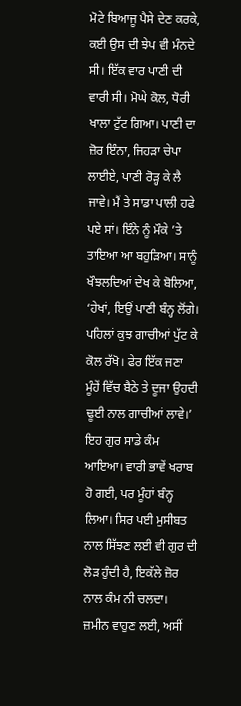ਮੋਟੇ ਬਿਆਜੂ ਪੈਸੇ ਦੇਣ ਕਰਕੇ, ਕਈ ਉਸ ਦੀ ਝੇਪ ਵੀ ਮੰਨਦੇ ਸੀ। ਇੱਕ ਵਾਰ ਪਾਣੀ ਦੀ ਵਾਰੀ ਸੀ। ਮੋਘੇ ਕੋਲ, ਧੋਰੀ ਖਾਲਾ ਟੁੱਟ ਗਿਆ। ਪਾਣੀ ਦਾ ਜ਼ੋਰ ਇੰਨਾ, ਜਿਹੜਾ ਚੇਪਾ ਲਾਈਏ, ਪਾਣੀ ਰੋੜ੍ਹ ਕੇ ਲੈ ਜਾਵੇ। ਮੈਂ ਤੇ ਸਾਡਾ ਪਾਲੀ ਹਫੇ ਪਏ ਸਾਂ। ਇੰਨੇ ਨੂੰ ਮੌਕੇ ’ਤੇ ਤਾਇਆ ਆ ਬਹੁੜਿਆ। ਸਾਨੂੰ ਖੌਝਲਦਿਆਂ ਦੇਖ ਕੇ ਬੋਲਿਆ, ‘ਹੇਖਾਂ, ਇਉਂ ਪਾਣੀ ਬੰਨ੍ਹ ਲੋਂਗੇ। ਪਹਿਲਾਂ ਕੁਝ ਗਾਚੀਆਂ ਪੁੱਟ ਕੇ ਕੋਲ ਰੱਖੋ। ਫੇਰ ਇੱਕ ਜਣਾ ਮੂੰਹੇਂ ਵਿੱਚ ਬੈਠੇ ਤੇ ਦੂਜਾ ਉਹਦੀ ਢੂਈ ਨਾਲ ਗਾਚੀਆਂ ਲਾਵੇ।’ ਇਹ ਗੁਰ ਸਾਡੇ ਕੰਮ ਆਇਆ। ਵਾਰੀ ਭਾਵੇਂ ਖਰਾਬ ਹੋ ਗਈ, ਪਰ ਮੂੰਹਾਂ ਬੰਨ੍ਹ ਲਿਆ। ਸਿਰ ਪਈ ਮੁਸੀਬਤ ਨਾਲ ਸਿੱਝਣ ਲਈ ਵੀ ਗੁਰ ਦੀ ਲੋੜ ਹੁੰਦੀ ਹੈ, ਇਕੱਲੇ ਜ਼ੋਰ ਨਾਲ ਕੰਮ ਨੀ ਚਲਦਾ।
ਜ਼ਮੀਨ ਵਾਹੁਣ ਲਈ, ਅਸੀਂ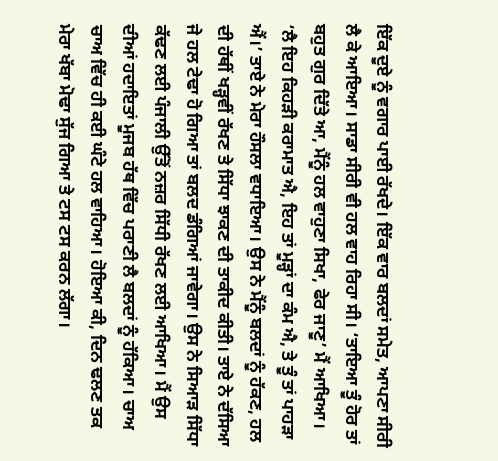ਇੱਕ ਦੂਏ ਨੂੰ ਵਗਾਰ ਪਾਈ ਰੱਖਦੇ। ਇੱਕ ਵਾਰ ਬਲਦਾਂ ਸਮੇਤ, ਆਪਣਾ ਸੀਰੀ ਲੈ ਕੇ ਆਇਆ। ਸਾਡਾ ਸੀਰੀ ਵੀ ਹਲ ਵਾਹ ਰਿਹਾ ਸੀ। ‘ਤਾਇਆ ਤੂੰ ਹੋਰ ਤਾਂ ਬਹੁਤ ਗੁਰ ਦਿੱਤੇ ਆ, ਮੈਂਨੂੰ ਹਲ ਵਾਹੁਣਾ ਸਿਖਾ, ਫੇਰ ਜਾਣੂ’ ਮੈਂ ਆਖਿਆ। ‘ਲੈ ਇਹ ਕਿਹੜੀ ਕਰਾਮਾਤ ਐ, ਇਹ ਤਾਂ ਮੂੜ੍ਹਾਂ ਦਾ ਕੰਮ ਐ, ਤੇ ਤੂੰ ਤਾਂ ਪਾਹੜਾ ਐਂ।’ ਤਾਏ ਨੇ ਮੇਰਾ ਹੌਸਲਾ ਵਧਾਇਆ। ਉਸ ਨੇ ਮੈਂਨੂੰ ਬਲਦਾਂ ਨੂੰ ਹੱਕਣ, ਹਲ ਦੀ ਹੱਥੀਂ ਖੜ੍ਹਵੀਂ ਰੱਖਣ ਤੇ ਸਿੱਧਾ ਝਾਕਣ ਦੀ ਤਾਕੀਦ ਕੀਤੀ। ਤਾਏ ਨੇ ਦੱਸਿਆ ਜੇ ਹਲ ਟੇਢਾ ਹੋ ਗਿਆ ਤਾਂ ਬਲਦ ਡੰਗਿਆਂ ਜਾਵੇਗਾ। ਉਸ ਨੇ ਸਿਆੜ ਸਿੱਧਾ ਕੱਢਣ ਲਈ ਪੰਜਾਲੀ ਉੱਤੋਂ ਨਜ਼ਰ ਸਿੱਧੀ ਰੱਖਣ ਲਈ ਆਖਿਆ। ਮੈਂ ਉਸ ਦੀਆਂ ਹਦਾਇਤਾਂ ਮੂਜਬ ਹੱਥ ਵਿੱਚ ਪਰਾਣੀ ਲੈ ਬਲਦਾਂ ਨੂੰ ਹੱਕਿਆ। ਚਾਅ ਚਾਅ ਵਿੱਚ ਹੀ ਕਈ ਘੰਟੇ ਹਲ ਵਾਹਿਆ। ਹੋਇਆ ਕੀ, ਦਿਨ ਢਲਣ ਤਕ ਮੇਰਾ ਖੱਬਾ ਮੋਢਾ ਸੁੱਜ ਗਿਆ ਤੇ ਟਸ ਟਸ ਕਰਨ ਲੱਗਾ।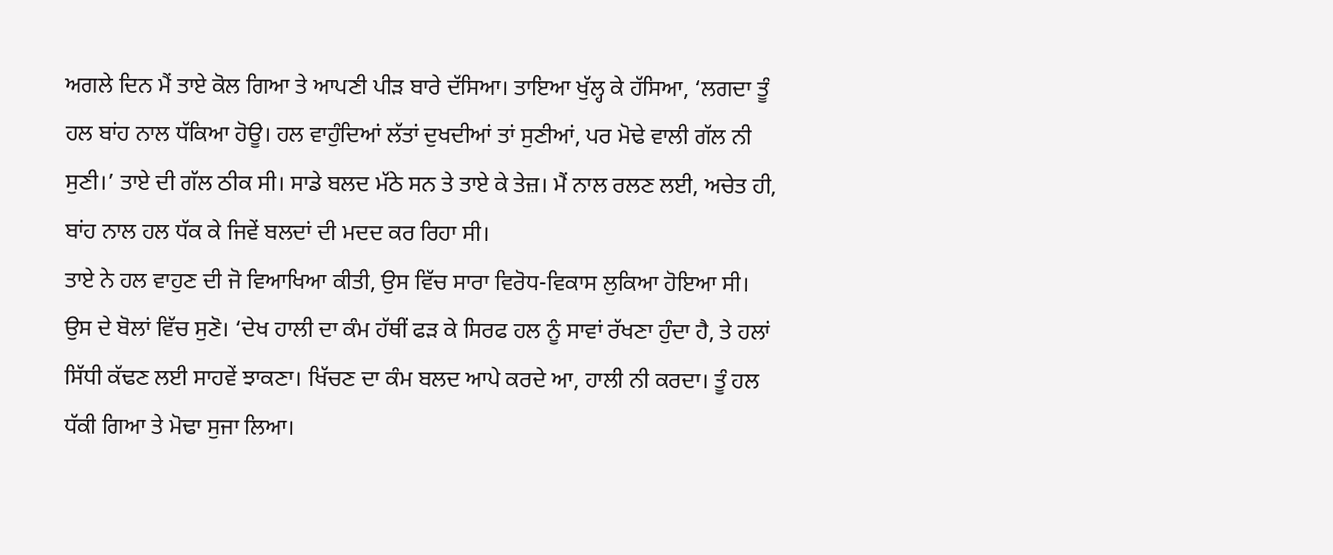ਅਗਲੇ ਦਿਨ ਮੈਂ ਤਾਏ ਕੋਲ ਗਿਆ ਤੇ ਆਪਣੀ ਪੀੜ ਬਾਰੇ ਦੱਸਿਆ। ਤਾਇਆ ਖੁੱਲ੍ਹ ਕੇ ਹੱਸਿਆ, ‘ਲਗਦਾ ਤੂੰ ਹਲ ਬਾਂਹ ਨਾਲ ਧੱਕਿਆ ਹੋਊ। ਹਲ ਵਾਹੁੰਦਿਆਂ ਲੱਤਾਂ ਦੁਖਦੀਆਂ ਤਾਂ ਸੁਣੀਆਂ, ਪਰ ਮੋਢੇ ਵਾਲੀ ਗੱਲ ਨੀ ਸੁਣੀ।’ ਤਾਏ ਦੀ ਗੱਲ ਠੀਕ ਸੀ। ਸਾਡੇ ਬਲਦ ਮੱਠੇ ਸਨ ਤੇ ਤਾਏ ਕੇ ਤੇਜ਼। ਮੈਂ ਨਾਲ ਰਲਣ ਲਈ, ਅਚੇਤ ਹੀ, ਬਾਂਹ ਨਾਲ ਹਲ ਧੱਕ ਕੇ ਜਿਵੇਂ ਬਲਦਾਂ ਦੀ ਮਦਦ ਕਰ ਰਿਹਾ ਸੀ।
ਤਾਏ ਨੇ ਹਲ ਵਾਹੁਣ ਦੀ ਜੋ ਵਿਆਖਿਆ ਕੀਤੀ, ਉਸ ਵਿੱਚ ਸਾਰਾ ਵਿਰੋਧ-ਵਿਕਾਸ ਲੁਕਿਆ ਹੋਇਆ ਸੀ। ਉਸ ਦੇ ਬੋਲਾਂ ਵਿੱਚ ਸੁਣੋ। ‘ਦੇਖ ਹਾਲੀ ਦਾ ਕੰਮ ਹੱਥੀਂ ਫੜ ਕੇ ਸਿਰਫ ਹਲ ਨੂੰ ਸਾਵਾਂ ਰੱਖਣਾ ਹੁੰਦਾ ਹੈ, ਤੇ ਹਲਾਂ ਸਿੱਧੀ ਕੱਢਣ ਲਈ ਸਾਹਵੇਂ ਝਾਕਣਾ। ਖਿੱਚਣ ਦਾ ਕੰਮ ਬਲਦ ਆਪੇ ਕਰਦੇ ਆ, ਹਾਲੀ ਨੀ ਕਰਦਾ। ਤੂੰ ਹਲ ਧੱਕੀ ਗਿਆ ਤੇ ਮੋਢਾ ਸੁਜਾ ਲਿਆ।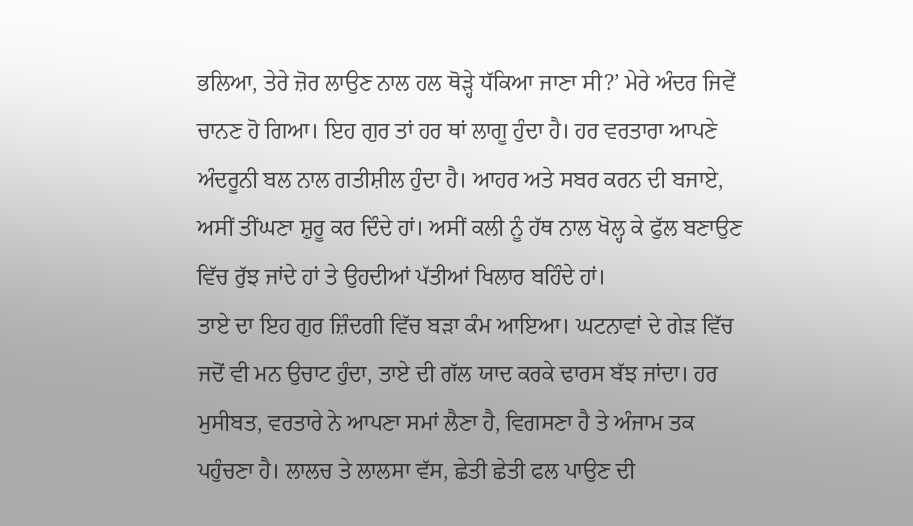ਭਲਿਆ, ਤੇਰੇ ਜ਼ੋਰ ਲਾਉਣ ਨਾਲ ਹਲ ਥੋੜ੍ਹੇ ਧੱਕਿਆ ਜਾਣਾ ਸੀ?’ ਮੇਰੇ ਅੰਦਰ ਜਿਵੇਂ ਚਾਨਣ ਹੋ ਗਿਆ। ਇਹ ਗੁਰ ਤਾਂ ਹਰ ਥਾਂ ਲਾਗੂ ਹੁੰਦਾ ਹੈ। ਹਰ ਵਰਤਾਰਾ ਆਪਣੇ ਅੰਦਰੂਨੀ ਬਲ ਨਾਲ ਗਤੀਸ਼ੀਲ ਹੁੰਦਾ ਹੈ। ਆਹਰ ਅਤੇ ਸਬਰ ਕਰਨ ਦੀ ਬਜਾਏ, ਅਸੀਂ ਤੀਂਘਣਾ ਸ਼ੁਰੂ ਕਰ ਦਿੰਦੇ ਹਾਂ। ਅਸੀਂ ਕਲੀ ਨੂੰ ਹੱਥ ਨਾਲ ਖੋਲ੍ਹ ਕੇ ਫੁੱਲ ਬਣਾਉਣ ਵਿੱਚ ਰੁੱਝ ਜਾਂਦੇ ਹਾਂ ਤੇ ਉਹਦੀਆਂ ਪੱਤੀਆਂ ਖਿਲਾਰ ਬਹਿੰਦੇ ਹਾਂ।
ਤਾਏ ਦਾ ਇਹ ਗੁਰ ਜ਼ਿੰਦਗੀ ਵਿੱਚ ਬੜਾ ਕੰਮ ਆਇਆ। ਘਟਨਾਵਾਂ ਦੇ ਗੇੜ ਵਿੱਚ ਜਦੋਂ ਵੀ ਮਨ ਉਚਾਟ ਹੁੰਦਾ, ਤਾਏ ਦੀ ਗੱਲ ਯਾਦ ਕਰਕੇ ਢਾਰਸ ਬੱਝ ਜਾਂਦਾ। ਹਰ ਮੁਸੀਬਤ, ਵਰਤਾਰੇ ਨੇ ਆਪਣਾ ਸਮਾਂ ਲੈਣਾ ਹੈ, ਵਿਗਸਣਾ ਹੈ ਤੇ ਅੰਜਾਮ ਤਕ ਪਹੁੰਚਣਾ ਹੈ। ਲਾਲਚ ਤੇ ਲਾਲਸਾ ਵੱਸ, ਛੇਤੀ ਛੇਤੀ ਫਲ ਪਾਉਣ ਦੀ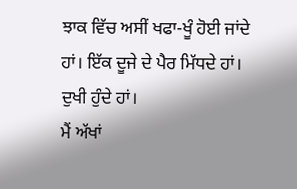ਝਾਕ ਵਿੱਚ ਅਸੀਂ ਖਫਾ-ਖੂੰ ਹੋਈ ਜਾਂਦੇ ਹਾਂ। ਇੱਕ ਦੂਜੇ ਦੇ ਪੈਰ ਮਿੱਧਦੇ ਹਾਂ। ਦੁਖੀ ਹੁੰਦੇ ਹਾਂ।
ਮੈਂ ਅੱਖਾਂ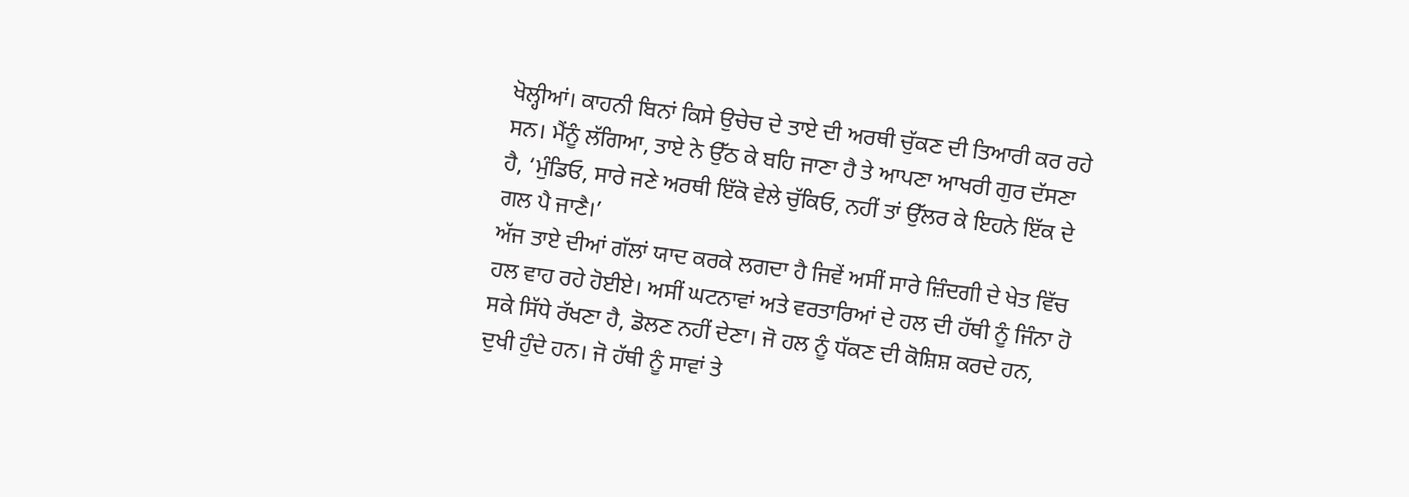ਖੋਲ੍ਹੀਆਂ। ਕਾਹਨੀ ਬਿਨਾਂ ਕਿਸੇ ਉਚੇਚ ਦੇ ਤਾਏ ਦੀ ਅਰਥੀ ਚੁੱਕਣ ਦੀ ਤਿਆਰੀ ਕਰ ਰਹੇ ਸਨ। ਮੈਂਨੂੰ ਲੱਗਿਆ, ਤਾਏ ਨੇ ਉੱਠ ਕੇ ਬਹਿ ਜਾਣਾ ਹੈ ਤੇ ਆਪਣਾ ਆਖਰੀ ਗੁਰ ਦੱਸਣਾ ਹੈ, ‘ਮੁੰਡਿਓ, ਸਾਰੇ ਜਣੇ ਅਰਥੀ ਇੱਕੋ ਵੇਲੇ ਚੁੱਕਿਓ, ਨਹੀਂ ਤਾਂ ਉੱਲਰ ਕੇ ਇਹਨੇ ਇੱਕ ਦੇ ਗਲ ਪੈ ਜਾਣੈ।’
ਅੱਜ ਤਾਏ ਦੀਆਂ ਗੱਲਾਂ ਯਾਦ ਕਰਕੇ ਲਗਦਾ ਹੈ ਜਿਵੇਂ ਅਸੀਂ ਸਾਰੇ ਜ਼ਿੰਦਗੀ ਦੇ ਖੇਤ ਵਿੱਚ ਹਲ ਵਾਹ ਰਹੇ ਹੋਈਏ। ਅਸੀਂ ਘਟਨਾਵਾਂ ਅਤੇ ਵਰਤਾਰਿਆਂ ਦੇ ਹਲ ਦੀ ਹੱਥੀ ਨੂੰ ਜਿੰਨਾ ਹੋ ਸਕੇ ਸਿੱਧੇ ਰੱਖਣਾ ਹੈ, ਡੋਲਣ ਨਹੀਂ ਦੇਣਾ। ਜੋ ਹਲ ਨੂੰ ਧੱਕਣ ਦੀ ਕੋਸ਼ਿਸ਼ ਕਰਦੇ ਹਨ, ਦੁਖੀ ਹੁੰਦੇ ਹਨ। ਜੋ ਹੱਥੀ ਨੂੰ ਸਾਵਾਂ ਤੇ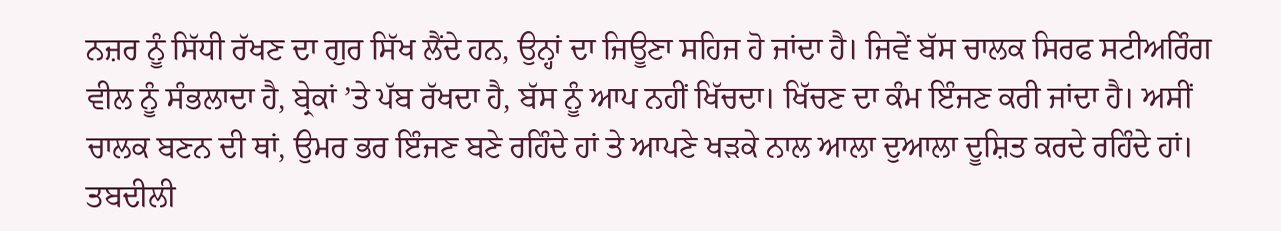ਨਜ਼ਰ ਨੂੰ ਸਿੱਧੀ ਰੱਖਣ ਦਾ ਗੁਰ ਸਿੱਖ ਲੈਂਦੇ ਹਨ, ਉਨ੍ਹਾਂ ਦਾ ਜਿਊਣਾ ਸਹਿਜ ਹੋ ਜਾਂਦਾ ਹੈ। ਜਿਵੇਂ ਬੱਸ ਚਾਲਕ ਸਿਰਫ ਸਟੀਅਰਿੰਗ ਵੀਲ ਨੂੰ ਸੰਭਲਾਦਾ ਹੈ, ਬ੍ਰੇਕਾਂ ’ਤੇ ਪੱਬ ਰੱਖਦਾ ਹੈ, ਬੱਸ ਨੂੰ ਆਪ ਨਹੀਂ ਖਿੱਚਦਾ। ਖਿੱਚਣ ਦਾ ਕੰਮ ਇੰਜਣ ਕਰੀ ਜਾਂਦਾ ਹੈ। ਅਸੀਂ ਚਾਲਕ ਬਣਨ ਦੀ ਥਾਂ, ਉਮਰ ਭਰ ਇੰਜਣ ਬਣੇ ਰਹਿੰਦੇ ਹਾਂ ਤੇ ਆਪਣੇ ਖੜਕੇ ਨਾਲ ਆਲਾ ਦੁਆਲਾ ਦੂਸ਼ਿਤ ਕਰਦੇ ਰਹਿੰਦੇ ਹਾਂ। ਤਬਦੀਲੀ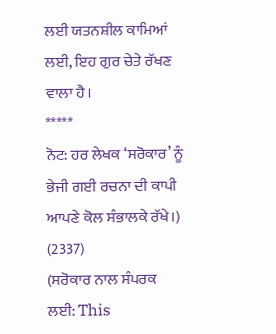ਲਈ ਯਤਨਸ਼ੀਲ ਕਾਮਿਆਂ ਲਈ, ਇਹ ਗੁਰ ਚੇਤੇ ਰੱਖਣ ਵਾਲਾ ਹੈ।
*****
ਨੋਟ: ਹਰ ਲੇਖਕ ‘ਸਰੋਕਾਰ’ ਨੂੰ ਭੇਜੀ ਗਈ ਰਚਨਾ ਦੀ ਕਾਪੀ ਆਪਣੇ ਕੋਲ ਸੰਭਾਲਕੇ ਰੱਖੇ।)
(2337)
(ਸਰੋਕਾਰ ਨਾਲ ਸੰਪਰਕ ਲਈ: This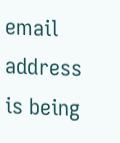email address is being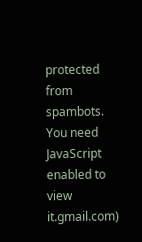protected from spambots. You need JavaScript enabled to view it.gmail.com)